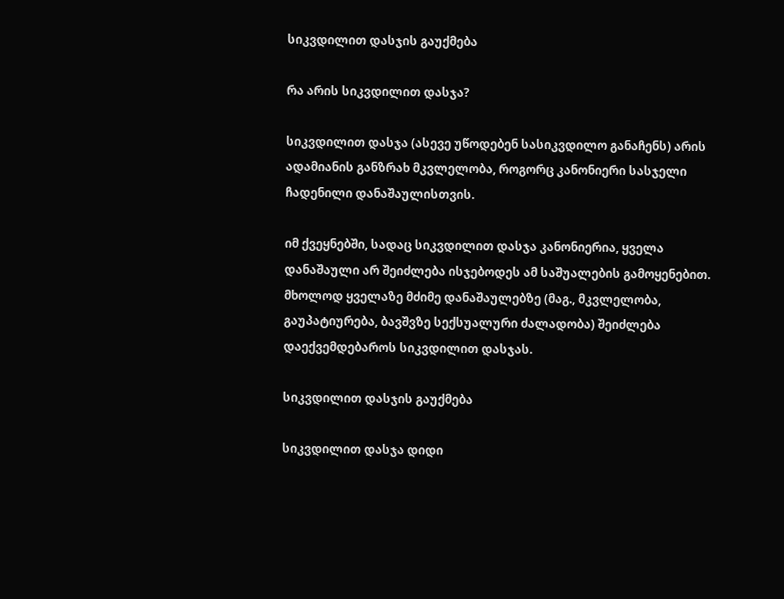სიკვდილით დასჯის გაუქმება

რა არის სიკვდილით დასჯა?

სიკვდილით დასჯა (ასევე უწოდებენ სასიკვდილო განაჩენს) არის ადამიანის განზრახ მკვლელობა, როგორც კანონიერი სასჯელი ჩადენილი დანაშაულისთვის.

იმ ქვეყნებში, სადაც სიკვდილით დასჯა კანონიერია, ყველა დანაშაული არ შეიძლება ისჯებოდეს ამ საშუალების გამოყენებით. მხოლოდ ყველაზე მძიმე დანაშაულებზე (მაგ., მკვლელობა, გაუპატიურება, ბავშვზე სექსუალური ძალადობა) შეიძლება დაექვემდებაროს სიკვდილით დასჯას.

სიკვდილით დასჯის გაუქმება

სიკვდილით დასჯა დიდი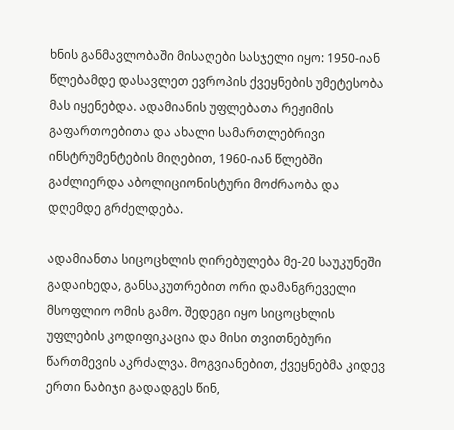ხნის განმავლობაში მისაღები სასჯელი იყო: 1950-იან წლებამდე დასავლეთ ევროპის ქვეყნების უმეტესობა მას იყენებდა. ადამიანის უფლებათა რეჟიმის გაფართოებითა და ახალი სამართლებრივი ინსტრუმენტების მიღებით, 1960-იან წლებში გაძლიერდა აბოლიციონისტური მოძრაობა და დღემდე გრძელდება.

ადამიანთა სიცოცხლის ღირებულება მე-20 საუკუნეში გადაიხედა, განსაკუთრებით ორი დამანგრეველი მსოფლიო ომის გამო. შედეგი იყო სიცოცხლის უფლების კოდიფიკაცია და მისი თვითნებური წართმევის აკრძალვა. მოგვიანებით, ქვეყნებმა კიდევ ერთი ნაბიჯი გადადგეს წინ,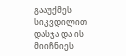გააუქმეს სიკვდილით დასჯა და ის მიიჩნიეს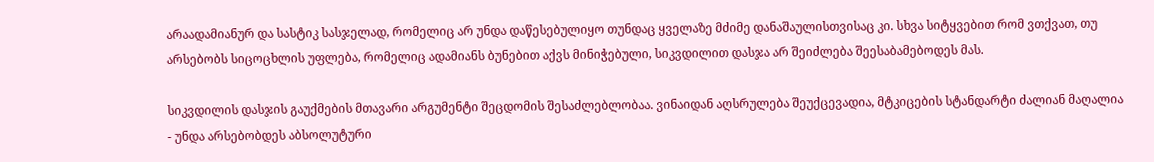არაადამიანურ და სასტიკ სასჯელად, რომელიც არ უნდა დაწესებულიყო თუნდაც ყველაზე მძიმე დანაშაულისთვისაც კი. სხვა სიტყვებით რომ ვთქვათ, თუ არსებობს სიცოცხლის უფლება, რომელიც ადამიანს ბუნებით აქვს მინიჭებული, სიკვდილით დასჯა არ შეიძლება შეესაბამებოდეს მას.

სიკვდილის დასჯის გაუქმების მთავარი არგუმენტი შეცდომის შესაძლებლობაა. ვინაიდან აღსრულება შეუქცევადია, მტკიცების სტანდარტი ძალიან მაღალია - უნდა არსებობდეს აბსოლუტური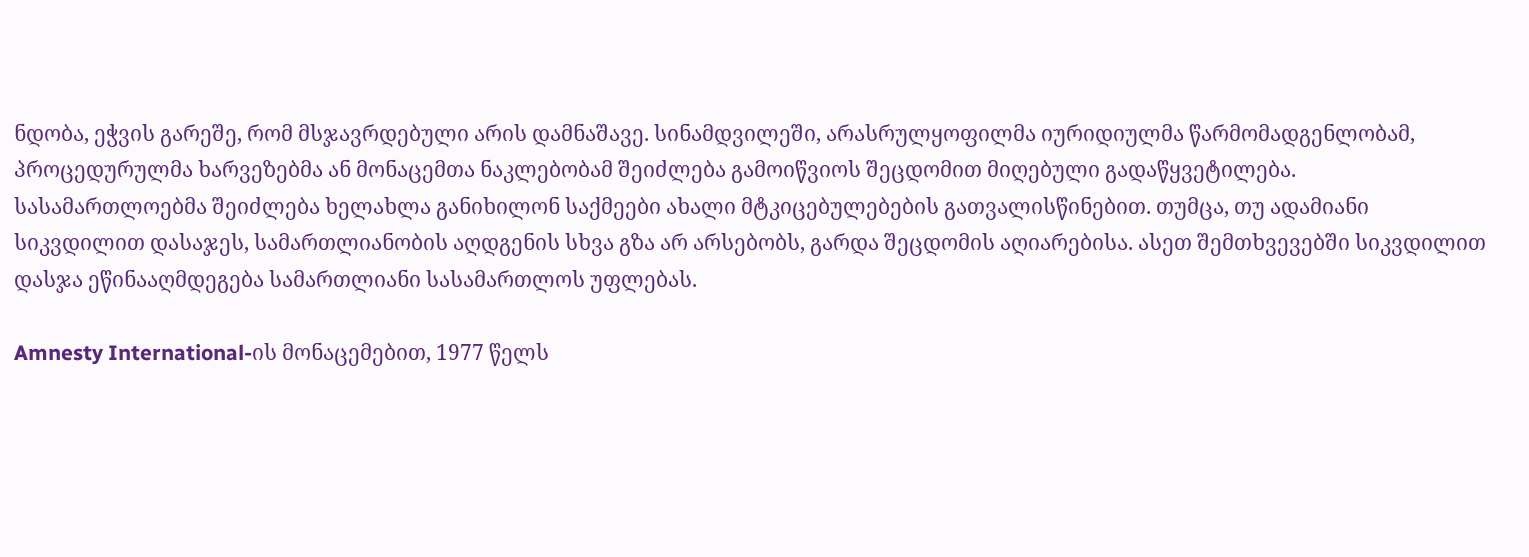ნდობა, ეჭვის გარეშე, რომ მსჯავრდებული არის დამნაშავე. სინამდვილეში, არასრულყოფილმა იურიდიულმა წარმომადგენლობამ, პროცედურულმა ხარვეზებმა ან მონაცემთა ნაკლებობამ შეიძლება გამოიწვიოს შეცდომით მიღებული გადაწყვეტილება. სასამართლოებმა შეიძლება ხელახლა განიხილონ საქმეები ახალი მტკიცებულებების გათვალისწინებით. თუმცა, თუ ადამიანი სიკვდილით დასაჯეს, სამართლიანობის აღდგენის სხვა გზა არ არსებობს, გარდა შეცდომის აღიარებისა. ასეთ შემთხვევებში სიკვდილით დასჯა ეწინააღმდეგება სამართლიანი სასამართლოს უფლებას.

Amnesty International-ის მონაცემებით, 1977 წელს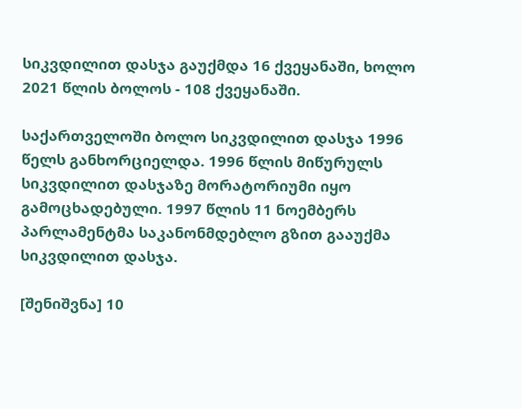სიკვდილით დასჯა გაუქმდა 16 ქვეყანაში, ხოლო 2021 წლის ბოლოს - 108 ქვეყანაში.

საქართველოში ბოლო სიკვდილით დასჯა 1996 წელს განხორციელდა. 1996 წლის მიწურულს სიკვდილით დასჯაზე მორატორიუმი იყო გამოცხადებული. 1997 წლის 11 ნოემბერს პარლამენტმა საკანონმდებლო გზით გააუქმა სიკვდილით დასჯა.

[შენიშვნა] 10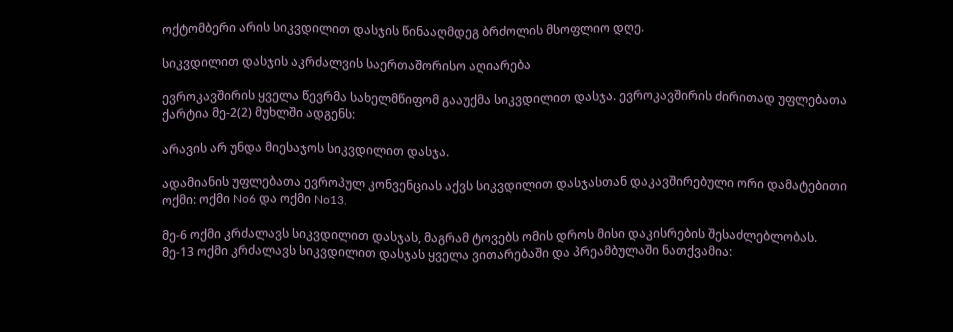ოქტომბერი არის სიკვდილით დასჯის წინააღმდეგ ბრძოლის მსოფლიო დღე.

სიკვდილით დასჯის აკრძალვის საერთაშორისო აღიარება

ევროკავშირის ყველა წევრმა სახელმწიფომ გააუქმა სიკვდილით დასჯა. ევროკავშირის ძირითად უფლებათა ქარტია მე-2(2) მუხლში ადგენს:

არავის არ უნდა მიესაჯოს სიკვდილით დასჯა.

ადამიანის უფლებათა ევროპულ კონვენციას აქვს სიკვდილით დასჯასთან დაკავშირებული ორი დამატებითი ოქმი: ოქმი No6 და ოქმი No13.

მე-6 ოქმი კრძალავს სიკვდილით დასჯას, მაგრამ ტოვებს ომის დროს მისი დაკისრების შესაძლებლობას. მე-13 ოქმი კრძალავს სიკვდილით დასჯას ყველა ვითარებაში და პრეამბულაში ნათქვამია: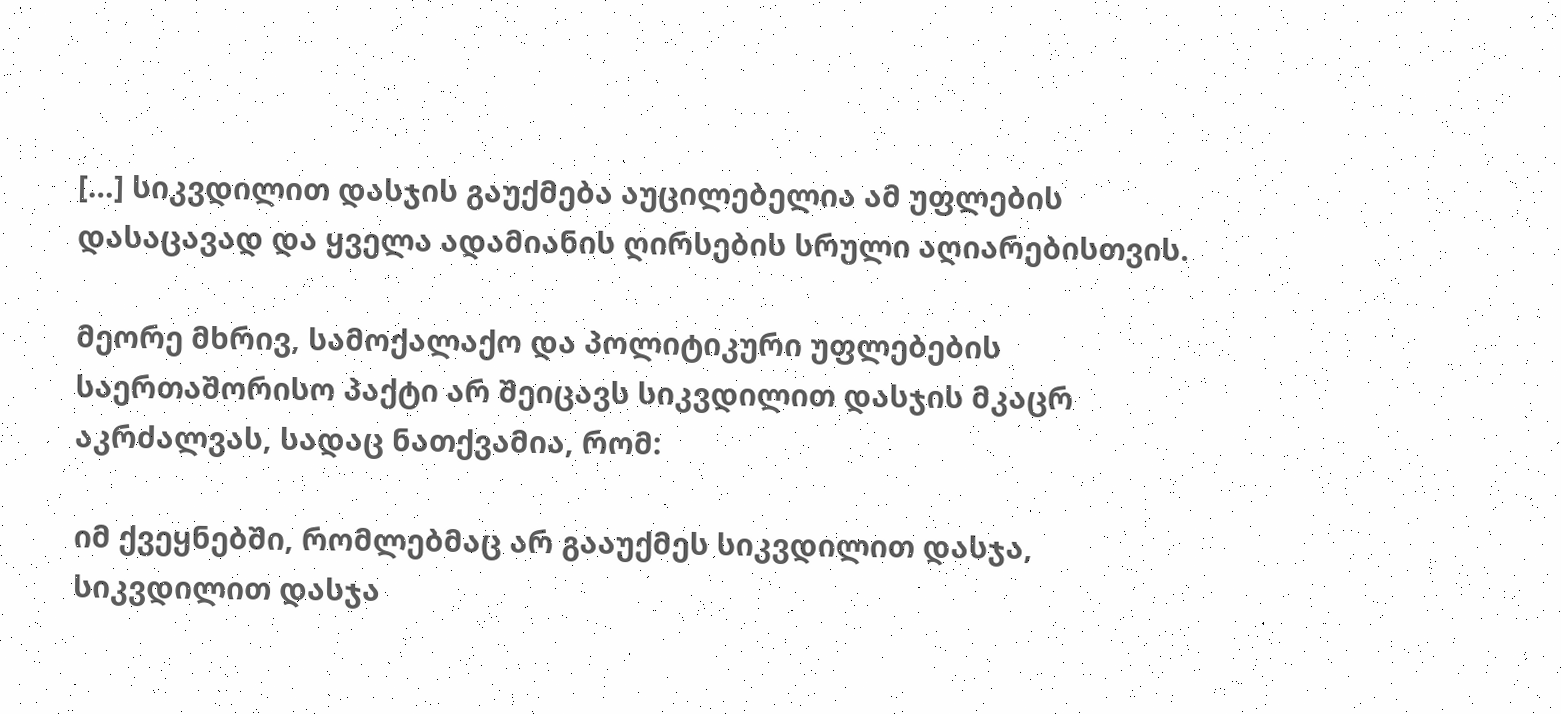[…] სიკვდილით დასჯის გაუქმება აუცილებელია ამ უფლების დასაცავად და ყველა ადამიანის ღირსების სრული აღიარებისთვის.

მეორე მხრივ, სამოქალაქო და პოლიტიკური უფლებების საერთაშორისო პაქტი არ შეიცავს სიკვდილით დასჯის მკაცრ აკრძალვას, სადაც ნათქვამია, რომ:

იმ ქვეყნებში, რომლებმაც არ გააუქმეს სიკვდილით დასჯა, სიკვდილით დასჯა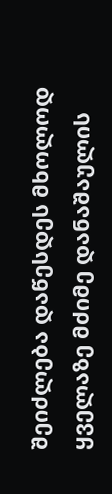შეიძლება დაწესდეს მხოლოდ ყველაზე მძიმე დანაშაულის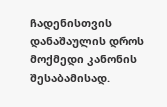ჩადენისთვის დანაშაულის დროს მოქმედი კანონის შესაბამისად.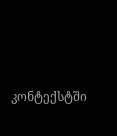კონტექსტში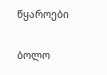წყაროები

ბოლო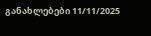განახლებები 11/11/2025